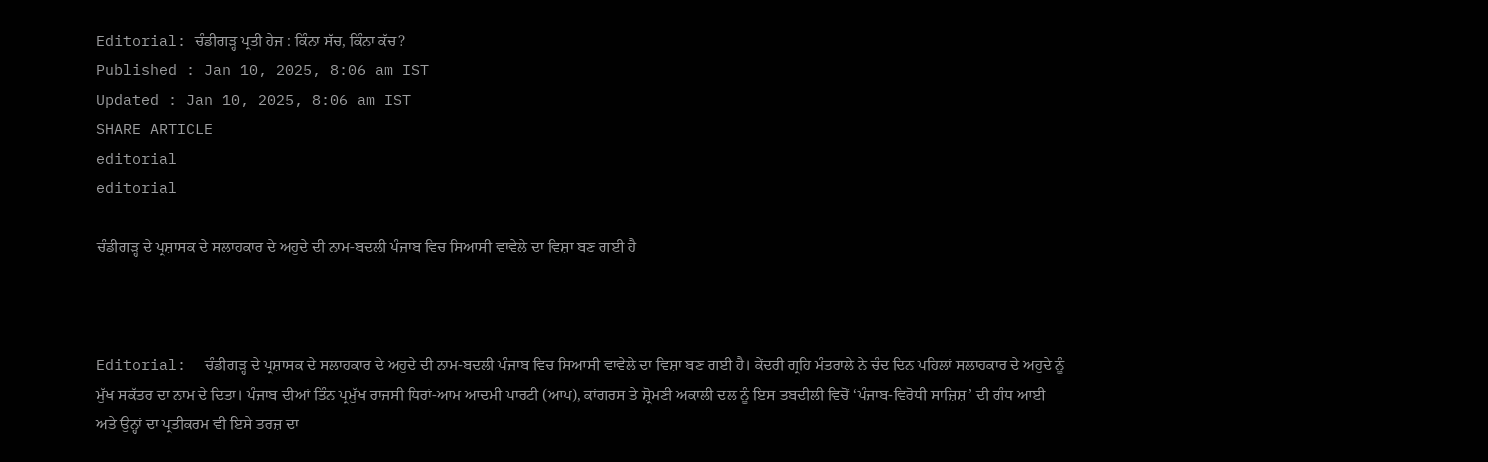Editorial: ਚੰਡੀਗੜ੍ਹ ਪ੍ਰਤੀ ਹੇਜ : ਕਿੰਨਾ ਸੱਚ, ਕਿੰਨਾ ਕੱਚ?
Published : Jan 10, 2025, 8:06 am IST
Updated : Jan 10, 2025, 8:06 am IST
SHARE ARTICLE
editorial
editorial

ਚੰਡੀਗੜ੍ਹ ਦੇ ਪ੍ਰਸ਼ਾਸਕ ਦੇ ਸਲਾਹਕਾਰ ਦੇ ਅਹੁਦੇ ਦੀ ਨਾਮ-ਬਦਲੀ ਪੰਜਾਬ ਵਿਚ ਸਿਆਸੀ ਵਾਵੇਲੇ ਦਾ ਵਿਸ਼ਾ ਬਣ ਗਈ ਹੈ



Editorial:  ਚੰਡੀਗੜ੍ਹ ਦੇ ਪ੍ਰਸ਼ਾਸਕ ਦੇ ਸਲਾਹਕਾਰ ਦੇ ਅਹੁਦੇ ਦੀ ਨਾਮ-ਬਦਲੀ ਪੰਜਾਬ ਵਿਚ ਸਿਆਸੀ ਵਾਵੇਲੇ ਦਾ ਵਿਸ਼ਾ ਬਣ ਗਈ ਹੈ। ਕੇਂਦਰੀ ਗ੍ਰਹਿ ਮੰਤਰਾਲੇ ਨੇ ਚੰਦ ਦਿਨ ਪਹਿਲਾਂ ਸਲਾਹਕਾਰ ਦੇ ਅਹੁਦੇ ਨੂੰ ਮੁੱਖ ਸਕੱਤਰ ਦਾ ਨਾਮ ਦੇ ਦਿਤਾ। ਪੰਜਾਬ ਦੀਆਂ ਤਿੰਨ ਪ੍ਰਮੁੱਖ ਰਾਜਸੀ ਧਿਰਾਂ-ਆਮ ਆਦਮੀ ਪਾਰਟੀ (ਆਪ), ਕਾਂਗਰਸ ਤੇ ਸ਼੍ਰੋਮਣੀ ਅਕਾਲੀ ਦਲ ਨੂੰ ਇਸ ਤਬਦੀਲੀ ਵਿਚੋਂ ‘ਪੰਜਾਬ-ਵਿਰੋਧੀ ਸਾਜ਼ਿਸ਼’ ਦੀ ਗੰਧ ਆਈ ਅਤੇ ਉਨ੍ਹਾਂ ਦਾ ਪ੍ਰਤੀਕਰਮ ਵੀ ਇਸੇ ਤਰਜ਼ ਦਾ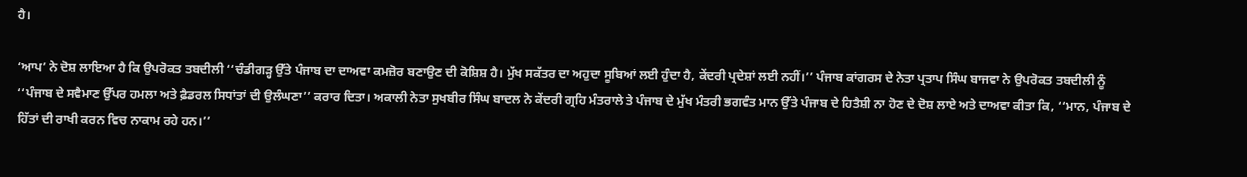ਹੈ।

‘ਆਪ’ ਨੇ ਦੋਸ਼ ਲਾਇਆ ਹੈ ਕਿ ਉਪਰੋਕਤ ਤਬਦੀਲੀ ‘‘ਚੰਡੀਗੜ੍ਹ ਉੱਤੇ ਪੰਜਾਬ ਦਾ ਦਾਅਵਾ ਕਮਜ਼ੋਰ ਬਣਾਉਣ ਦੀ ਕੋਸ਼ਿਸ਼ ਹੈ। ਮੁੱਖ ਸਕੱਤਰ ਦਾ ਅਹੁਦਾ ਸੂਬਿਆਂ ਲਈ ਹੁੰਦਾ ਹੈ, ਕੇਂਦਰੀ ਪ੍ਰਦੇਸ਼ਾਂ ਲਈ ਨਹੀਂ।’’ ਪੰਜਾਬ ਕਾਂਗਰਸ ਦੇ ਨੇਤਾ ਪ੍ਰਤਾਪ ਸਿੰਘ ਬਾਜਵਾ ਨੇ ਉਪਰੋਕਤ ਤਬਦੀਲੀ ਨੂੰ ‘‘ਪੰਜਾਬ ਦੇ ਸਵੈਮਾਣ ਉੱਪਰ ਹਮਲਾ ਅਤੇ ਫ਼ੈਡਰਲ ਸਿਧਾਂਤਾਂ ਦੀ ਉਲੰਘਣਾ’’ ਕਰਾਰ ਦਿਤਾ। ਅਕਾਲੀ ਨੇਤਾ ਸੁਖਬੀਰ ਸਿੰਘ ਬਾਦਲ ਨੇ ਕੇਂਦਰੀ ਗ੍ਰਹਿ ਮੰਤਰਾਲੇ ਤੇ ਪੰਜਾਬ ਦੇ ਮੁੱਖ ਮੰਤਰੀ ਭਗਵੰਤ ਮਾਨ ਉੱਤੇ ਪੰਜਾਬ ਦੇ ਹਿਤੈਸ਼ੀ ਨਾ ਹੋਣ ਦੇ ਦੋਸ਼ ਲਾਏ ਅਤੇ ਦਾਅਵਾ ਕੀਤਾ ਕਿ, ‘‘ਮਾਨ, ਪੰਜਾਬ ਦੇ ਹਿੱਤਾਂ ਦੀ ਰਾਖੀ ਕਰਨ ਵਿਚ ਨਾਕਾਮ ਰਹੇ ਹਨ।’’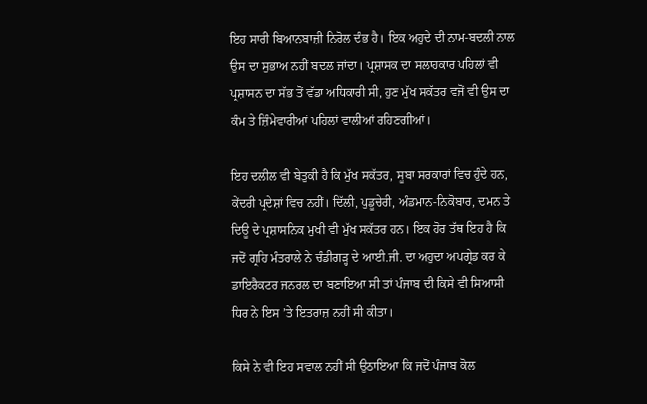ਇਹ ਸਾਰੀ ਬਿਆਨਬਾਜ਼ੀ ਨਿਰੋਲ ਦੰਭ ਹੈ। ਇਕ ਅਹੁਦੇ ਦੀ ਨਾਮ-ਬਦਲੀ ਨਾਲ ਉਸ ਦਾ ਸੁਭਾਅ ਨਹੀਂ ਬਦਲ ਜਾਂਦਾ। ਪ੍ਰਸ਼ਾਸਕ ਦਾ ਸਲਾਹਕਾਰ ਪਹਿਲਾਂ ਵੀ ਪ੍ਰਸ਼ਾਸਨ ਦਾ ਸੱਭ ਤੋਂ ਵੱਡਾ ਅਧਿਕਾਰੀ ਸੀ, ਹੁਣ ਮੁੱਖ ਸਕੱਤਰ ਵਜੋਂ ਵੀ ਉਸ ਦਾ ਕੰਮ ਤੇ ਜ਼ਿੰਮੇਵਾਰੀਆਂ ਪਹਿਲਾਂ ਵਾਲੀਆਂ ਰਹਿਣਗੀਆਂ।

ਇਹ ਦਲੀਲ ਵੀ ਬੇਤੁਕੀ ਹੈ ਕਿ ਮੁੱਖ ਸਕੱਤਰ, ਸੂਬਾ ਸਰਕਾਰਾਂ ਵਿਚ ਹੁੰਦੇ ਹਨ, ਕੇਂਦਰੀ ਪ੍ਰਦੇਸ਼ਾਂ ਵਿਚ ਨਹੀਂ। ਦਿੱਲੀ, ਪੁਡੂਚੇਰੀ, ਅੰਡਮਾਨ-ਨਿਕੋਬਾਰ, ਦਮਨ ਤੇ ਦਿਊ ਦੇ ਪ੍ਰਸ਼ਾਸਨਿਕ ਮੁਖੀ ਵੀ ਮੁੱਖ ਸਕੱਤਰ ਹਨ। ਇਕ ਹੋਰ ਤੱਥ ਇਹ ਹੈ ਕਿ ਜਦੋਂ ਗ੍ਰਹਿ ਮੰਤਰਾਲੇ ਨੇ ਚੰਡੀਗੜ੍ਹ ਦੇ ਆਈ.ਜੀ. ਦਾ ਅਹੁਦਾ ਅਪਗ੍ਰੇਡ ਕਰ ਕੇ ਡਾਇਰੈਕਟਰ ਜਨਰਲ ਦਾ ਬਣਾਇਆ ਸੀ ਤਾਂ ਪੰਜਾਬ ਦੀ ਕਿਸੇ ਵੀ ਸਿਆਸੀ ਧਿਰ ਨੇ ਇਸ ’ਤੇ ਇਤਰਾਜ਼ ਨਹੀਂ ਸੀ ਕੀਤਾ।

ਕਿਸੇ ਨੇ ਵੀ ਇਹ ਸਵਾਲ ਨਹੀਂ ਸੀ ਉਠਾਇਆ ਕਿ ਜਦੋਂ ਪੰਜਾਬ ਕੋਲ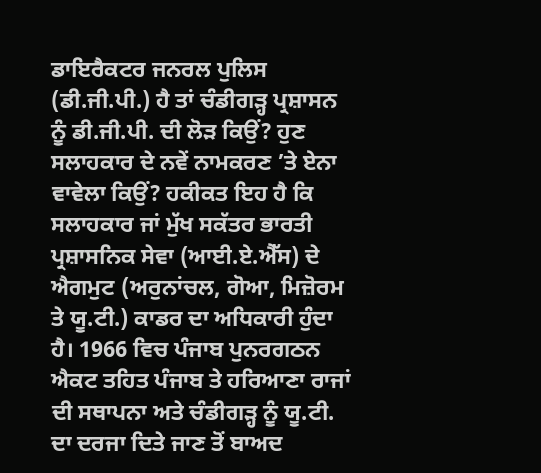ਡਾਇਰੈਕਟਰ ਜਨਰਲ ਪੁਲਿਸ (ਡੀ.ਜੀ.ਪੀ.) ਹੈ ਤਾਂ ਚੰਡੀਗੜ੍ਹ ਪ੍ਰਸ਼ਾਸਨ ਨੂੰ ਡੀ.ਜੀ.ਪੀ. ਦੀ ਲੋੜ ਕਿਉਂ? ਹੁਣ ਸਲਾਹਕਾਰ ਦੇ ਨਵੇਂ ਨਾਮਕਰਣ ’ਤੇ ਏਨਾ ਵਾਵੇਲਾ ਕਿਉਂ? ਹਕੀਕਤ ਇਹ ਹੈ ਕਿ ਸਲਾਹਕਾਰ ਜਾਂ ਮੁੱਖ ਸਕੱਤਰ ਭਾਰਤੀ ਪ੍ਰਸ਼ਾਸਨਿਕ ਸੇਵਾ (ਆਈ.ਏ.ਐੱਸ) ਦੇ ਐਗਮੁਟ (ਅਰੁਨਾਂਚਲ, ਗੋਆ, ਮਿਜ਼ੋਰਮ ਤੇ ਯੂ.ਟੀ.) ਕਾਡਰ ਦਾ ਅਧਿਕਾਰੀ ਹੁੰਦਾ ਹੈ। 1966 ਵਿਚ ਪੰਜਾਬ ਪੁਨਰਗਠਨ ਐਕਟ ਤਹਿਤ ਪੰਜਾਬ ਤੇ ਹਰਿਆਣਾ ਰਾਜਾਂ ਦੀ ਸਥਾਪਨਾ ਅਤੇ ਚੰਡੀਗੜ੍ਹ ਨੂੰ ਯੂ.ਟੀ. ਦਾ ਦਰਜਾ ਦਿਤੇ ਜਾਣ ਤੋਂ ਬਾਅਦ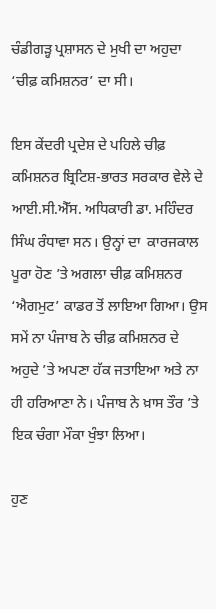ਚੰਡੀਗੜ੍ਹ ਪ੍ਰਸ਼ਾਸਨ ਦੇ ਮੁਖੀ ਦਾ ਅਹੁਦਾ ‘ਚੀਫ਼ ਕਮਿਸ਼ਨਰ’ ਦਾ ਸੀ।

ਇਸ ਕੇਂਦਰੀ ਪ੍ਰਦੇਸ਼ ਦੇ ਪਹਿਲੇ ਚੀਫ਼ ਕਮਿਸ਼ਨਰ ਬ੍ਰਿਟਿਸ਼-ਭਾਰਤ ਸਰਕਾਰ ਵੇਲੇ ਦੇ ਆਈ.ਸੀ.ਐੱਸ. ਅਧਿਕਾਰੀ ਡਾ. ਮਹਿੰਦਰ ਸਿੰਘ ਰੰਧਾਵਾ ਸਨ। ਉਨ੍ਹਾਂ ਦਾ  ਕਾਰਜਕਾਲ ਪੂਰਾ ਹੋਣ ’ਤੇ ਅਗਲਾ ਚੀਫ਼ ਕਮਿਸ਼ਨਰ ‘ਐਗਮੁਟ’ ਕਾਡਰ ਤੋਂ ਲਾਇਆ ਗਿਆ। ਉਸ ਸਮੇਂ ਨਾ ਪੰਜਾਬ ਨੇ ਚੀਫ਼ ਕਮਿਸ਼ਨਰ ਦੇ ਅਹੁਦੇ ’ਤੇ ਅਪਣਾ ਹੱਕ ਜਤਾਇਆ ਅਤੇ ਨਾ ਹੀ ਹਰਿਆਣਾ ਨੇ। ਪੰਜਾਬ ਨੇ ਖ਼ਾਸ ਤੌਰ ’ਤੇ ਇਕ ਚੰਗਾ ਮੌਕਾ ਖੁੰਝਾ ਲਿਆ।

ਹੁਣ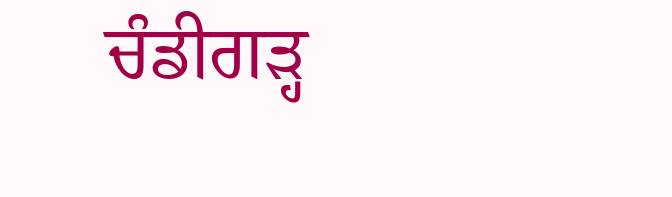ਚੰਡੀਗੜ੍ਹ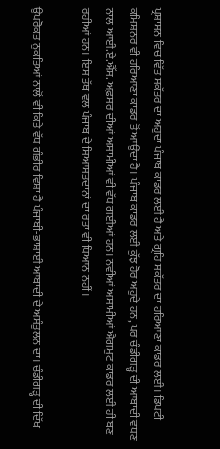ਪ੍ਰਸ਼ਾਸਨ ਵਿਚ ਵਿੱਤ ਸਕੱਤਰ ਦਾ ਅਹੁਦਾ ਪੰਜਾਬ ਕਾਡਰ ਲਈ ਹੈ ਅਤੇ ਗ੍ਰਹਿ ਸਕੱਤਰ ਦਾ ਹਰਿਆਣਾ ਕਾਡਰ ਲਈ। ਡਿਪਟੀ ਕਮਿਸ਼ਨਰ ਵੀ ਹਰਿਆਣਾ ਕਾਡਰ ਤੋਂ ਆਉਂਦਾ ਹੈ। ਪੰਜਾਬ ਕਾਡਰ ਲਈ ਕੁੱਝ ਹੋਰ ਅਹੁਦੇ ਹਨ, ਪਰ ਚੰਡੀਗੜ੍ਹ ਦੀ ਆਬਾਦੀ ਵਧਣ ਨਾਲ ਆਈ.ਏ.ਐੱਸ. ਅਫ਼ਸਰ ਦੀਆਂ ਅਸਾਮੀਆਂ ਵੀ ਵੱਧ ਗਈਆਂ ਹਨ। ਨਵੀਆਂ ਅਸਾਮੀਆਂ ਐਗਮੁਟ ਕਾਡਰ ਲਈ ਹੀ ਬਣ ਰਹੀਆਂ ਹਨ। ਇਸ ਤੱਥ ਵਲ ਪੰਜਾਬ ਦੇ ਸਿਆਸਤਦਾਨਾਂ ਦਾ ਰਤਾ ਵੀ ਧਿਆਨ ਨਹੀਂ।

ਉਪਰੋਕਤ ਨੁਕਤਿਆਂ ਨਾਲੋਂ ਵੀ ਕਿਤੇ ਵੱਧ ਗੰਭੀਰ ਵਿਸ਼ਾ ਹੈ ਪੰਜਾਬੀ-ਭਾਸ਼ਾਈ ਆਬਾਦੀ ਦੇ ਅਸੰਤੁਲਨ ਦਾ। ਚੰਡੀਗੜ੍ਹ ਦੀ ਦਿੱਖ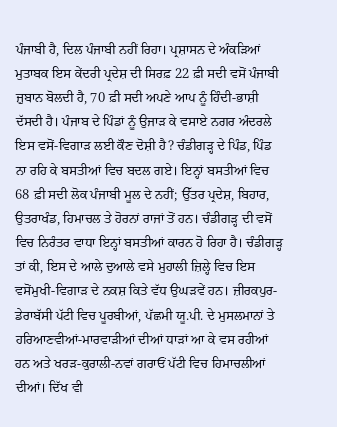ਪੰਜਾਬੀ ਹੈ, ਦਿਲ ਪੰਜਾਬੀ ਨਹੀਂ ਰਿਹਾ। ਪ੍ਰਸ਼ਾਸਨ ਦੇ ਅੰਕੜਿਆਂ ਮੁਤਾਬਕ ਇਸ ਕੇਂਦਰੀ ਪ੍ਰਦੇਸ਼ ਦੀ ਸਿਰਫ਼ 22 ਫ਼ੀ ਸਦੀ ਵਸੋਂ ਪੰਜਾਬੀ ਜ਼ੁਬਾਨ ਬੋਲਦੀ ਹੈ, 70 ਫ਼ੀ ਸਦੀ ਅਪਣੇ ਆਪ ਨੂੰ ਹਿੰਦੀ-ਭਾਸ਼ੀ ਦੱਸਦੀ ਹੈ। ਪੰਜਾਬ ਦੇ ਪਿੰਡਾਂ ਨੂੰ ਉਜਾੜ ਕੇ ਵਸਾਏ ਨਗਰ ਅੰਦਰਲੇ ਇਸ ਵਸੋਂ-ਵਿਗਾੜ ਲਈ ਕੌਣ ਦੋਸ਼ੀ ਹੈ? ਚੰਡੀਗੜ੍ਹ ਦੇ ਪਿੰਡ, ਪਿੰਡ ਨਾ ਰਹਿ ਕੇ ਬਸਤੀਆਂ ਵਿਚ ਬਦਲ ਗਏ। ਇਨ੍ਹਾਂ ਬਸਤੀਆਂ ਵਿਚ 68 ਫ਼ੀ ਸਦੀ ਲੋਕ ਪੰਜਾਬੀ ਮੂਲ ਦੇ ਨਹੀਂ; ਉੱਤਰ ਪ੍ਰਦੇਸ਼, ਬਿਹਾਰ, ਉਤਰਾਖੰਡ, ਹਿਮਾਚਲ ਤੇ ਹੋਰਨਾਂ ਰਾਜਾਂ ਤੋਂ ਹਨ। ਚੰਡੀਗੜ੍ਹ ਦੀ ਵਸੋਂ ਵਿਚ ਨਿਰੰਤਰ ਵਾਧਾ ਇਨ੍ਹਾਂ ਬਸਤੀਆਂ ਕਾਰਨ ਹੋ ਰਿਹਾ ਹੈ। ਚੰਡੀਗੜ੍ਹ ਤਾਂ ਕੀ, ਇਸ ਦੇ ਆਲੇ ਦੁਆਲੇ ਵਸੇ ਮੁਹਾਲੀ ਜ਼ਿਲ੍ਹੇ ਵਿਚ ਇਸ ਵਸੋਂਮੁਖੀ-ਵਿਗਾੜ ਦੇ ਨਕਸ਼ ਕਿਤੇ ਵੱਧ ਉਘੜਵੇਂ ਹਨ। ਜ਼ੀਰਕਪੁਰ-ਡੇਰਾਬੱਸੀ ਪੱਟੀ ਵਿਚ ਪੂਰਬੀਆਂ, ਪੱਛਮੀ ਯੂ.ਪੀ. ਦੇ ਮੁਸਲਮਾਨਾਂ ਤੇ ਹਰਿਆਣਵੀਆਂ-ਮਾਰਵਾੜੀਆਂ ਦੀਆਂ ਧਾੜਾਂ ਆ ਕੇ ਵਸ ਰਹੀਆਂ ਹਨ ਅਤੇ ਖਰੜ-ਕੁਰਾਲੀ-ਨਵਾਂ ਗਰਾਓਂ ਪੱਟੀ ਵਿਚ ਹਿਮਾਚਲੀਆਂ ਦੀਆਂ। ਦਿੱਖ ਵੀ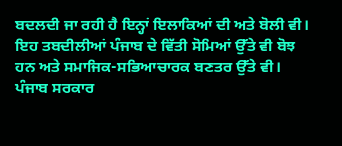ਬਦਲਦੀ ਜਾ ਰਹੀ ਹੈ ਇਨ੍ਹਾਂ ਇਲਾਕਿਆਂ ਦੀ ਅਤੇ ਬੋਲੀ ਵੀ। ਇਹ ਤਬਦੀਲੀਆਂ ਪੰਜਾਬ ਦੇ ਵਿੱਤੀ ਸੋਮਿਆਂ ਉੱਤੇ ਵੀ ਬੋਝ ਹਨ ਅਤੇ ਸਮਾਜਿਕ-ਸਭਿਆਚਾਰਕ ਬਣਤਰ ਉੱਤੇ ਵੀ। ਪੰਜਾਬ ਸਰਕਾਰ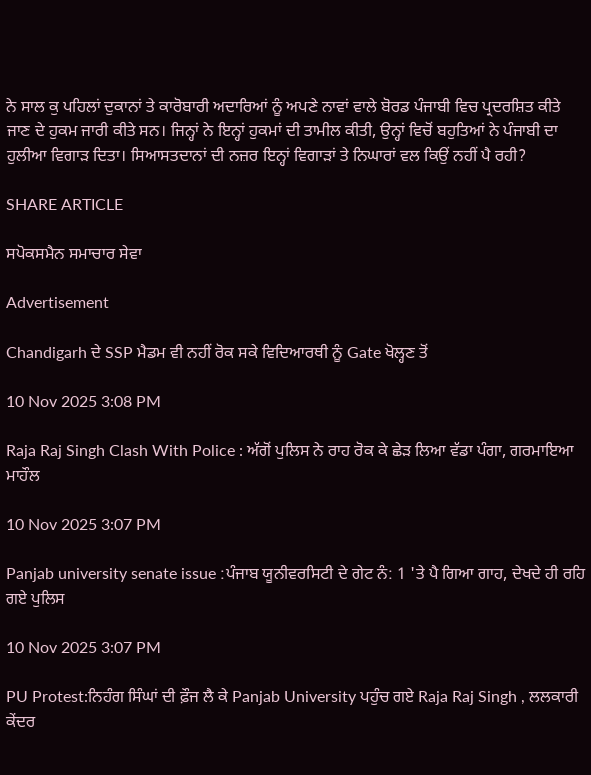ਨੇ ਸਾਲ ਕੁ ਪਹਿਲਾਂ ਦੁਕਾਨਾਂ ਤੇ ਕਾਰੋਬਾਰੀ ਅਦਾਰਿਆਂ ਨੂੰ ਅਪਣੇ ਨਾਵਾਂ ਵਾਲੇ ਬੋਰਡ ਪੰਜਾਬੀ ਵਿਚ ਪ੍ਰਦਰਸ਼ਿਤ ਕੀਤੇ ਜਾਣ ਦੇ ਹੁਕਮ ਜਾਰੀ ਕੀਤੇ ਸਨ। ਜਿਨ੍ਹਾਂ ਨੇ ਇਨ੍ਹਾਂ ਹੁਕਮਾਂ ਦੀ ਤਾਮੀਲ ਕੀਤੀ, ਉਨ੍ਹਾਂ ਵਿਚੋਂ ਬਹੁਤਿਆਂ ਨੇ ਪੰਜਾਬੀ ਦਾ ਹੁਲੀਆ ਵਿਗਾੜ ਦਿਤਾ। ਸਿਆਸਤਦਾਨਾਂ ਦੀ ਨਜ਼ਰ ਇਨ੍ਹਾਂ ਵਿਗਾੜਾਂ ਤੇ ਨਿਘਾਰਾਂ ਵਲ ਕਿਉਂ ਨਹੀਂ ਪੈ ਰਹੀ?

SHARE ARTICLE

ਸਪੋਕਸਮੈਨ ਸਮਾਚਾਰ ਸੇਵਾ

Advertisement

Chandigarh ਦੇ SSP ਮੈਡਮ ਵੀ ਨਹੀਂ ਰੋਕ ਸਕੇ ਵਿਦਿਆਰਥੀ ਨੂੰ Gate ਖੋਲ੍ਹਣ ਤੋਂ

10 Nov 2025 3:08 PM

Raja Raj Singh Clash With Police : ਅੱਗੋਂ ਪੁਲਿਸ ਨੇ ਰਾਹ ਰੋਕ ਕੇ ਛੇੜ ਲਿਆ ਵੱਡਾ ਪੰਗਾ, ਗਰਮਾਇਆ ਮਾਹੌਲ

10 Nov 2025 3:07 PM

Panjab university senate issue :ਪੰਜਾਬ ਯੂਨੀਵਰਸਿਟੀ ਦੇ ਗੇਟ ਨੰ: 1 'ਤੇ ਪੈ ਗਿਆ ਗਾਹ, ਦੇਖਦੇ ਹੀ ਰਹਿ ਗਏ ਪੁਲਿਸ

10 Nov 2025 3:07 PM

PU Protest:ਨਿਹੰਗ ਸਿੰਘਾਂ ਦੀ ਫ਼ੌਜ ਲੈ ਕੇ Panjab University ਪਹੁੰਚ ਗਏ Raja Raj Singh , ਲਲਕਾਰੀ ਕੇਂਦਰ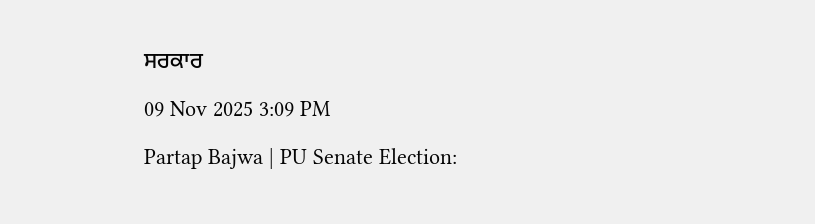ਸਰਕਾਰ

09 Nov 2025 3:09 PM

Partap Bajwa | PU Senate Election: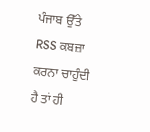ਪੰਜਾਬ ਉੱਤੇ RSS ਕਬਜ਼ਾ ਕਰਨਾ ਚਾਹੁੰਦੀ ਹੈ ਤਾਂ ਹੀ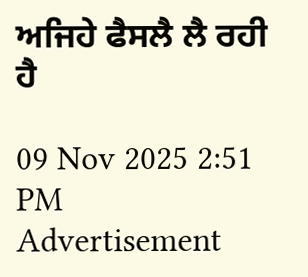ਅਜਿਹੇ ਫੈਸਲੈ ਲੈ ਰਹੀ ਹੈ

09 Nov 2025 2:51 PM
Advertisement